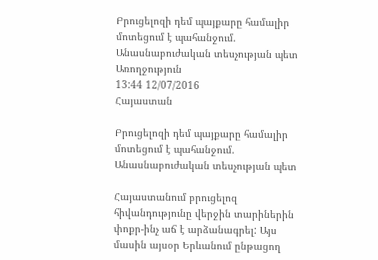Բրուցելոզի դեմ պայքարը համալիր մոտեցում է պահանջում. Անասնաբուժական տեսչության պետ
Առողջություն
13:44 12/07/2016
Հայաստան

Բրուցելոզի դեմ պայքարը համալիր մոտեցում է պահանջում. Անասնաբուժական տեսչության պետ

Հայաստանում բրուցելոզ  հիվանդությունը վերջին տարիներին փոքր-ինչ աճ է արձանագրել: Այս մասին այսօր Երևանում ընթացող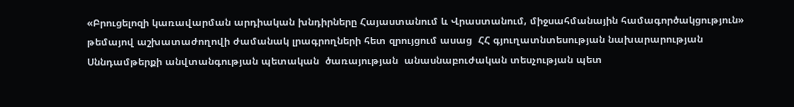«Բրուցելոզի կառավարման արդիական խնդիրները Հայաստանում և Վրաստանում, միջսահմանային համագործակցություն» թեմայով աշխատաժողովի ժամանակ լրագրողների հետ զրույցում ասաց  ՀՀ գյուղատնտեսության նախարարության  Սննդամթերքի անվտանգության պետական  ծառայության  անասնաբուժական տեսչության պետ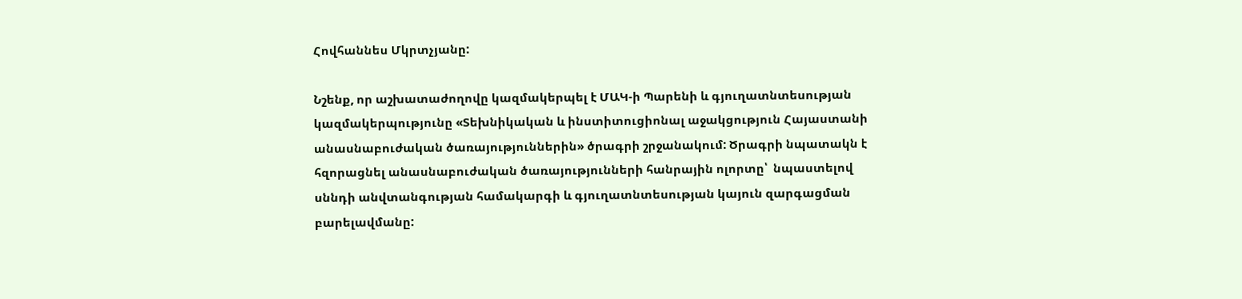Հովհաննես Մկրտչյանը:

Նշենք, որ աշխատաժողովը կազմակերպել է ՄԱԿ-ի Պարենի և գյուղատնտեսության կազմակերպությունը «Տեխնիկական և ինստիտուցիոնալ աջակցություն Հայաստանի անասնաբուժական ծառայություններին» ծրագրի շրջանակում: Ծրագրի նպատակն է հզորացնել անասնաբուժական ծառայությունների հանրային ոլորտը՝  նպաստելով  սննդի անվտանգության համակարգի և գյուղատնտեսության կայուն զարգացման բարելավմանը: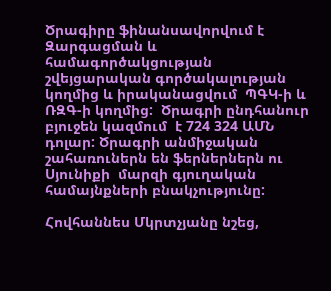Ծրագիրը ֆինանսավորվում է Զարգացման և համագործակցության շվեյցարական գործակալության կողմից և իրականացվում  ՊԳԿ-ի և  ՌԶԳ-ի կողմից:  Ծրագրի ընդհանուր բյուջեն կազմում  է 724 324 ԱՄՆ դոլար: Ծրագրի անմիջական շահառուներն են ֆերներներն ու Սյունիքի  մարզի գյուղական համայնքների բնակչությունը:

Հովհաննես Մկրտչյանը նշեց,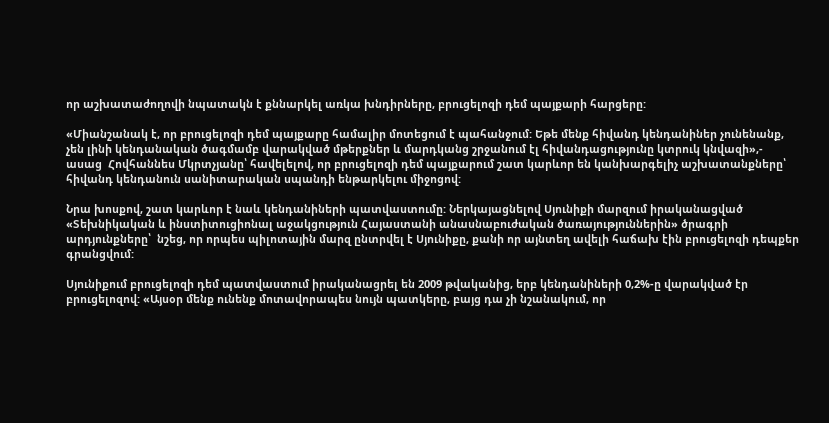որ աշխատաժողովի նպատակն է քննարկել առկա խնդիրները, բրուցելոզի դեմ պայքարի հարցերը:

«Միանշանակ է, որ բրուցելոզի դեմ պայքարը համալիր մոտեցում է պահանջում: Եթե մենք հիվանդ կենդանիներ չունենանք, չեն լինի կենդանական ծագմամբ վարակված մթերքներ և մարդկանց շրջանում էլ հիվանդացությունը կտրուկ կնվազի»,- ասաց  Հովհաննես Մկրտչյանը՝ հավելելով, որ բրուցելոզի դեմ պայքարում շատ կարևոր են կանխարգելիչ աշխատանքները՝  հիվանդ կենդանուն սանիտարական սպանդի ենթարկելու միջոցով:

Նրա խոսքով, շատ կարևոր է նաև կենդանիների պատվաստումը: Ներկայացնելով Սյունիքի մարզում իրականացված «Տեխնիկական և ինստիտուցիոնալ աջակցություն Հայաստանի անասնաբուժական ծառայություններին» ծրագրի արդյունքները՝  նշեց, որ որպես պիլոտային մարզ ընտրվել է Սյունիքը, քանի որ այնտեղ ավելի հաճախ էին բրուցելոզի դեպքեր գրանցվում:

Սյունիքում բրուցելոզի դեմ պատվաստում իրականացրել են 2009 թվականից, երբ կենդանիների 0,2%-ը վարակված էր բրուցելոզով: «Այսօր մենք ունենք մոտավորապես նույն պատկերը, բայց դա չի նշանակում, որ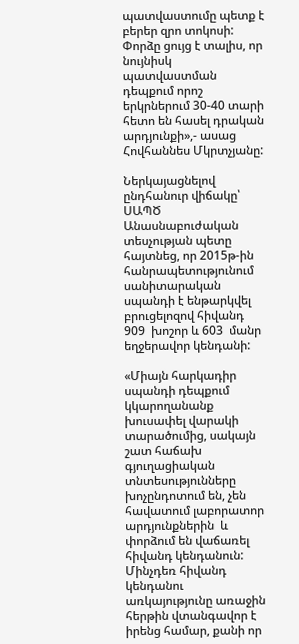պատվաստումը պետք է բերեր զրո տոկոսի: Փորձը ցույց է տալիս, որ նույնիսկ պատվաստման դեպքում որոշ երկրներում 30-40 տարի հետո են հասել դրական արդյունքի»,- ասաց Հովհաննես Մկրտչյանը:

Ներկայացնելով ընդհանուր վիճակը՝ ՍԱՊԾ Անասնաբուժական տեսչության պետը հայտնեց, որ 2015թ-ին հանրապետությունում սանիտարական սպանդի է ենթարկվել բրուցելոզով հիվանդ  909  խոշոր և 603  մանր եղջերավոր կենդանի:

«Միայն հարկադիր սպանդի դեպքում կկարողանանք խուսափել վարակի տարածումից, սակայն շատ հաճախ գյուղացիական տնտեսությունները խոչընդոտում են, չեն հավատում լաբորատոր արդյունքներին  և փորձում են վաճառել հիվանդ կենդանուն: Մինչդեռ հիվանդ կենդանու առկայությունը առաջին հերթին վտանգավոր է իրենց համար, քանի որ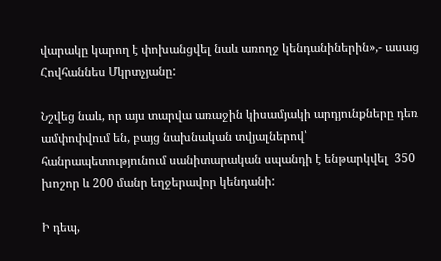վարակը կարող է փոխանցվել նաև առողջ կենդանիներին»,- ասաց Հովհաննես Մկրտչյանը:

Նշվեց նաև, որ այս տարվա առաջին կիսամյակի արդյունքները դեռ ամփոփվում են, բայց նախնական տվյալներով՝ հանրապետությունում սանիտարական սպանդի է ենթարկվել  350 խոշոր և 200 մանր եղջերավոր կենդանի:

Ի դեպ,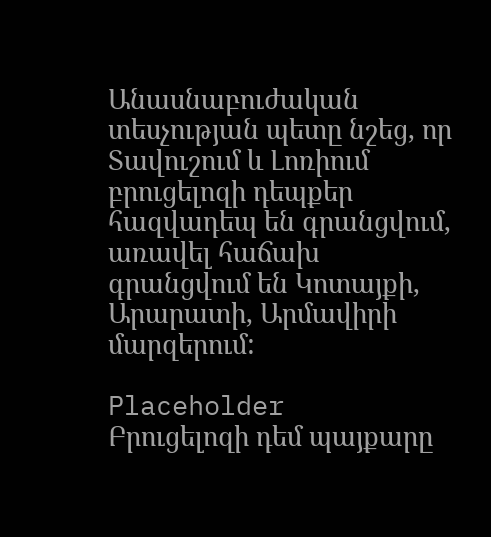Անասնաբուժական տեսչության պետը նշեց, որ Տավուշում և Լոռիում բրուցելոզի դեպքեր հազվադեպ են գրանցվում, առավել հաճախ գրանցվում են Կոտայքի, Արարատի, Արմավիրի մարզերում:

Placeholder
Բրուցելոզի դեմ պայքարը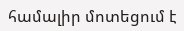համալիր մոտեցում է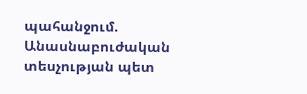պահանջում. Անասնաբուժական տեսչության պետ